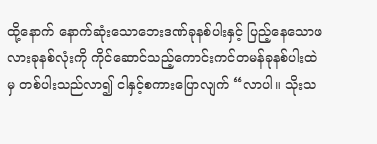ထို့နောက် နောက်ဆုံးသောဘေးဒဏ်ခုနစ်ပါးနှင့် ပြည့်နေသောဖလားခုနစ်လုံးကို ကိုင်ဆောင်သည့်ကောင်းကင်တမန်ခုနစ်ပါးထဲမှ တစ်ပါးသည်လာ၍ ငါနှင့်စကားပြောလျက် “လာပါ။ သိုးသ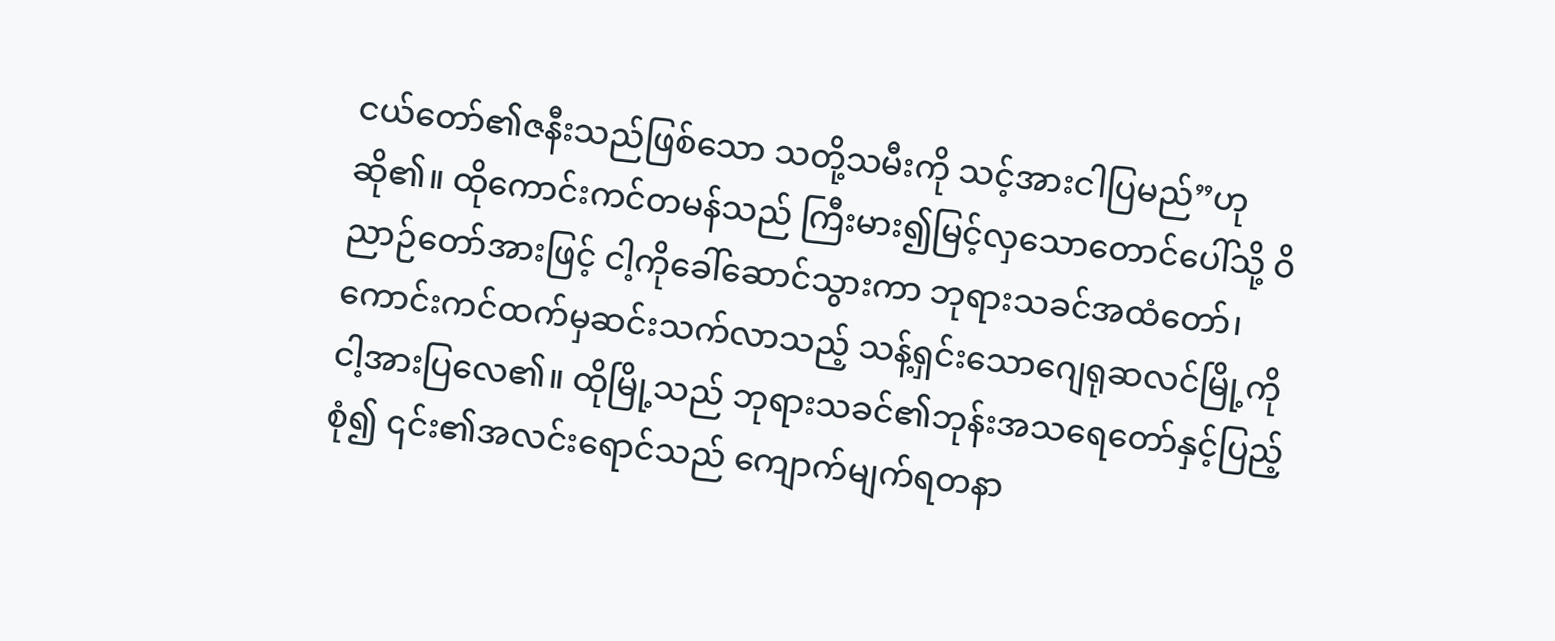ငယ်တော်၏ဇနီးသည်ဖြစ်သော သတို့သမီးကို သင့်အားငါပြမည်”ဟု ဆို၏။ ထိုကောင်းကင်တမန်သည် ကြီးမား၍မြင့်လှသောတောင်ပေါ်သို့ ဝိညာဉ်တော်အားဖြင့် ငါ့ကိုခေါ်ဆောင်သွားကာ ဘုရားသခင်အထံတော်၊ ကောင်းကင်ထက်မှဆင်းသက်လာသည့် သန့်ရှင်းသောဂျေရုဆလင်မြို့ကို ငါ့အားပြလေ၏။ ထိုမြို့သည် ဘုရားသခင်၏ဘုန်းအသရေတော်နှင့်ပြည့်စုံ၍ ၎င်း၏အလင်းရောင်သည် ကျောက်မျက်ရတနာ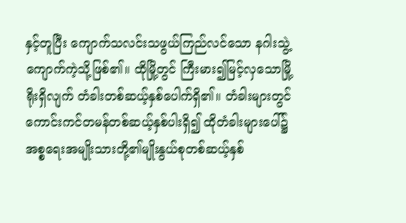နှင့်တူပြီး ကျောက်သလင်းသဖွယ်ကြည်လင်သော နဂါးသွဲ့ကျောက်ကဲ့သို့ဖြစ်၏။ ထိုမြို့တွင် ကြီးမား၍မြင့်လှသောမြို့ရိုးရှိလျက် တံခါးတစ်ဆယ့်နှစ်ပေါက်ရှိ၏။ တံခါးများတွင် ကောင်းကင်တမန်တစ်ဆယ့်နှစ်ပါးရှိ၍ ထိုတံခါးများပေါ်၌ အစ္စရေးအမျိုးသားတို့၏မျိုးနွယ်စုတစ်ဆယ့်နှစ်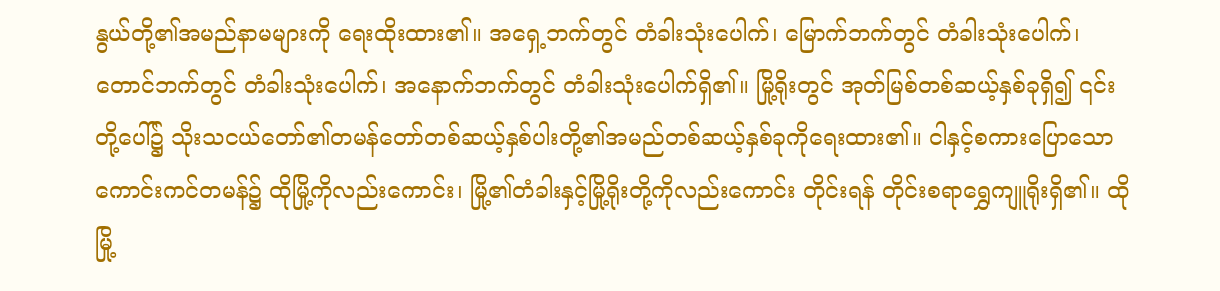နွယ်တို့၏အမည်နာမများကို ရေးထိုးထား၏။ အရှေ့ဘက်တွင် တံခါးသုံးပေါက်၊ မြောက်ဘက်တွင် တံခါးသုံးပေါက်၊ တောင်ဘက်တွင် တံခါးသုံးပေါက်၊ အနောက်ဘက်တွင် တံခါးသုံးပေါက်ရှိ၏။ မြို့ရိုးတွင် အုတ်မြစ်တစ်ဆယ့်နှစ်ခုရှိ၍ ၎င်းတို့ပေါ်၌ သိုးသငယ်တော်၏တမန်တော်တစ်ဆယ့်နှစ်ပါးတို့၏အမည်တစ်ဆယ့်နှစ်ခုကိုရေးထား၏။ ငါနှင့်စကားပြောသောကောင်းကင်တမန်၌ ထိုမြို့ကိုလည်းကောင်း၊ မြို့၏တံခါးနှင့်မြို့ရိုးတို့ကိုလည်းကောင်း တိုင်းရန် တိုင်းစရာရွှေကျူရိုးရှိ၏။ ထိုမြို့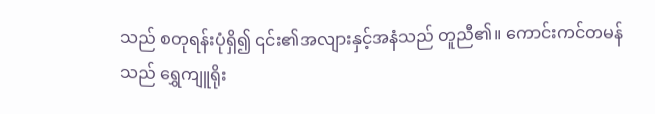သည် စတုရန်းပုံရှိ၍ ၎င်း၏အလျားနှင့်အနံသည် တူညီ၏။ ကောင်းကင်တမန်သည် ရွှေကျူရိုး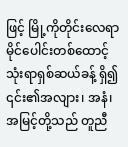ဖြင့် မြို့ကိုတိုင်းလေရာ မိုင်ပေါင်းတစ်ထောင့်သုံးရာရှစ်ဆယ်ခန့် ရှိ၍ ၎င်း၏အလျား၊ အနံ၊ အမြင့်တို့သည် တူညီ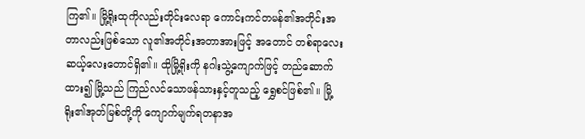ကြ၏။ မြို့ရိုးထုကိုလည်းတိုင်းလေရာ ကောင်းကင်တမန်၏အတိုင်းအတာလည်းဖြစ်သော လူ၏အတိုင်းအတာအားဖြင့် အတောင် တစ်ရာလေးဆယ့်လေးတောင်ရှိ၏။ ထိုမြို့ရိုးကို နဂါးသွဲ့ကျောက်ဖြင့် တည်ဆောက်ထား၍ မြို့သည် ကြည်လင်သောဖန်သားနှင့်တူသည့် ရွှေစင်ဖြစ်၏။ မြို့ရိုး၏အုတ်မြစ်တို့ကို ကျောက်မျက်ရတနာအ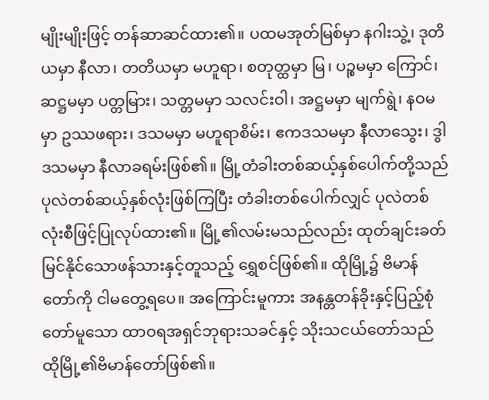မျိုးမျိုးဖြင့် တန်ဆာဆင်ထား၏။ ပထမအုတ်မြစ်မှာ နဂါးသွဲ့၊ ဒုတိယမှာ နီလာ၊ တတိယမှာ မဟူရာ၊ စတုတ္ထမှာ မြ၊ ပဉ္စမမှာ ကြောင်၊ ဆဋ္ဌမမှာ ပတ္တမြား၊ သတ္တမမှာ သလင်းဝါ၊ အဋ္ဌမမှာ မျက်ရွဲ၊ နဝမမှာ ဥဿဖရား၊ ဒသမမှာ မဟူရာစိမ်း၊ ဧကဒသမမှာ နီလာသွေး၊ ဒွါဒသမမှာ နီလာခရမ်းဖြစ်၏။ မြို့တံခါးတစ်ဆယ့်နှစ်ပေါက်တို့သည် ပုလဲတစ်ဆယ့်နှစ်လုံးဖြစ်ကြပြီး တံခါးတစ်ပေါက်လျှင် ပုလဲတစ်လုံးစီဖြင့်ပြုလုပ်ထား၏။ မြို့၏လမ်းမသည်လည်း ထုတ်ချင်းခတ်မြင်နိုင်သောဖန်သားနှင့်တူသည့် ရွှေစင်ဖြစ်၏။ ထိုမြို့၌ ဗိမာန်တော်ကို ငါမတွေ့ရပေ။ အကြောင်းမူကား အနန္တတန်ခိုးနှင့်ပြည့်စုံတော်မူသော ထာဝရအရှင်ဘုရားသခင်နှင့် သိုးသငယ်တော်သည် ထိုမြို့၏ဗိမာန်တော်ဖြစ်၏။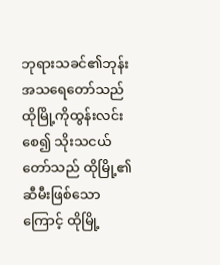ဘုရားသခင်၏ဘုန်းအသရေတော်သည် ထိုမြို့ကိုထွန်းလင်းစေ၍ သိုးသငယ်တော်သည် ထိုမြို့၏ဆီမီးဖြစ်သောကြောင့် ထိုမြို့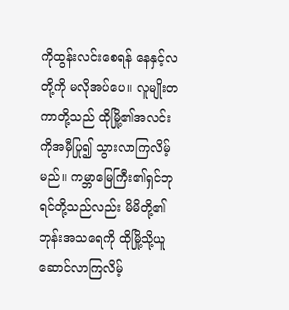ကိုထွန်းလင်းစေရန် နေနှင့်လတို့ကို မလိုအပ်ပေ။ လူမျိုးတကာတို့သည် ထိုမြို့၏အလင်းကိုအမှီပြု၍ သွားလာကြလိမ့်မည်။ ကမ္ဘာမြေကြီး၏ရှင်ဘုရင်တို့သည်လည်း မိမိတို့၏ဘုန်းအသရေကို ထိုမြို့သို့ယူဆောင်လာကြလိမ့်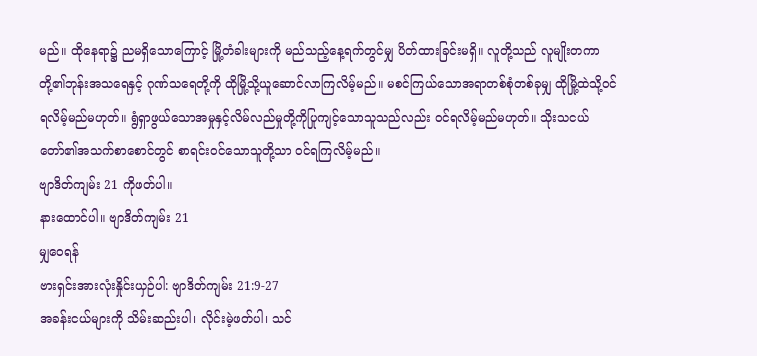မည်။ ထိုနေရာ၌ ညမရှိသောကြောင့် မြို့တံခါးများကို မည်သည့်နေ့ရက်တွင်မျှ ပိတ်ထားခြင်းမရှိ။ လူတို့သည် လူမျိုးတကာတို့၏ဘုန်းအသရေနှင့် ဂုဏ်သရေတို့ကို ထိုမြို့သို့ယူဆောင်လာကြလိမ့်မည်။ မစင်ကြယ်သောအရာတစ်စုံတစ်ခုမျှ ထိုမြို့ထဲသို့ဝင်ရလိမ့်မည်မဟုတ်။ ရွံရှာဖွယ်သောအမှုနှင့်လိမ်လည်မှုတို့ကိုပြုကျင့်သောသူသည်လည်း ဝင်ရလိမ့်မည်မဟုတ်။ သိုးသငယ်တော်၏အသက်စာစောင်တွင် စာရင်းဝင်သောသူတို့သာ ဝင်ရကြလိမ့်မည်။
ဗျာဒိတ်ကျမ်း 21 ကိုဖတ်ပါ။
နားထောင်ပါ။ ဗျာဒိတ်ကျမ်း 21
မျှဝေရန်
ဗားရှင်းအားလုံးနှိုင်းယှဉ်ပါ: ဗျာဒိတ်ကျမ်း 21:9-27
အခန်းငယ်များကို သိမ်းဆည်းပါ၊ လိုင်းမဲ့ဖတ်ပါ၊ သင်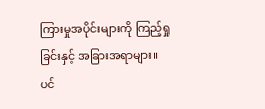ကြားမှုအပိုင်းများကို ကြည့်ရှုခြင်းနှင့် အခြားအရာများ။
ပင်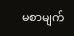မစာမျက်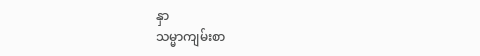နှာ
သမ္မာကျမ်းစာ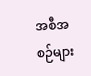အစီအစဉ်များ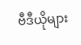ဗီဒီယိုများ